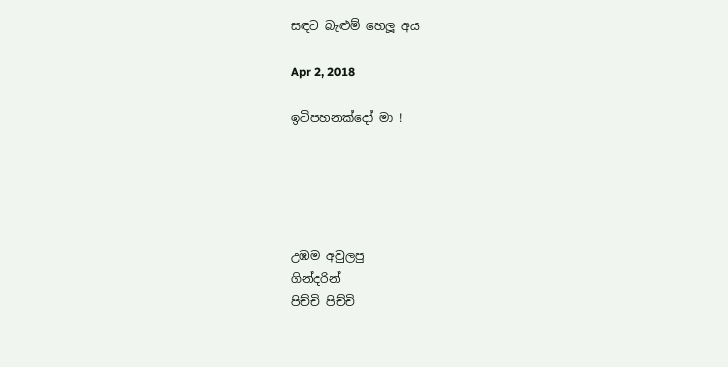සඳට බැළුම් හෙලූ අය

Apr 2, 2018

ඉටිපහනක්දෝ මා !





උඹම අවුලපු
ගින්දරින්
පිච්චි පිච්චි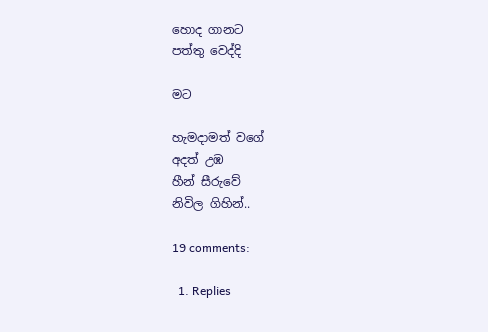හොද ගානට
පත්තු වෙද්දි

මට

හැමදාමත් වගේ
අදත් උඹ
හීන් සීරුවේ
නිවිල ගිහින්..

19 comments:

  1. Replies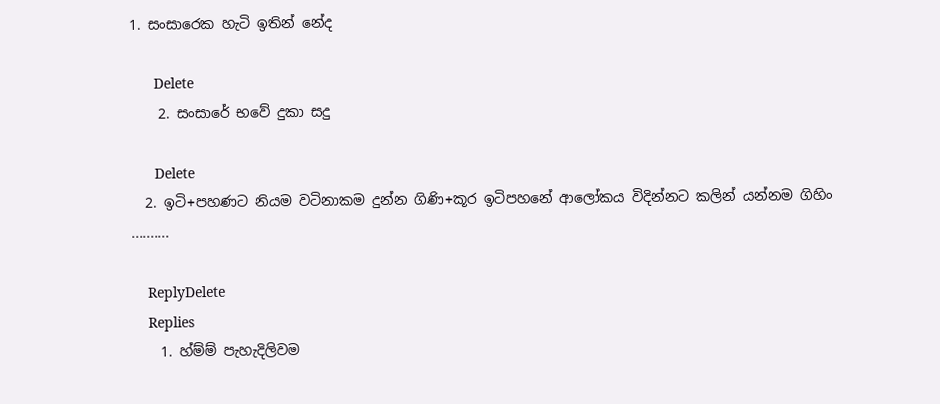1. සංසාරෙක හැටි ඉතින් නේද

      Delete
    2. සංසාරේ භවේ දුකා සදු

      Delete
  2. ඉටි+පහණට නියම වටිනාකම දුන්න ගිණි+කූර ඉටිපහනේ ආලෝකය විදින්නට කලින් යන්නම ගිහිං ..........

    ReplyDelete
    Replies
    1. හ්ම්ම් පැහැදිලිවම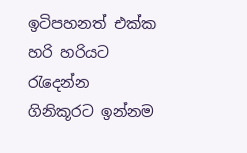ඉටිපහනත් එක්ක හරි හරියට රැදෙන්න ගිනිකූරට ඉන්නම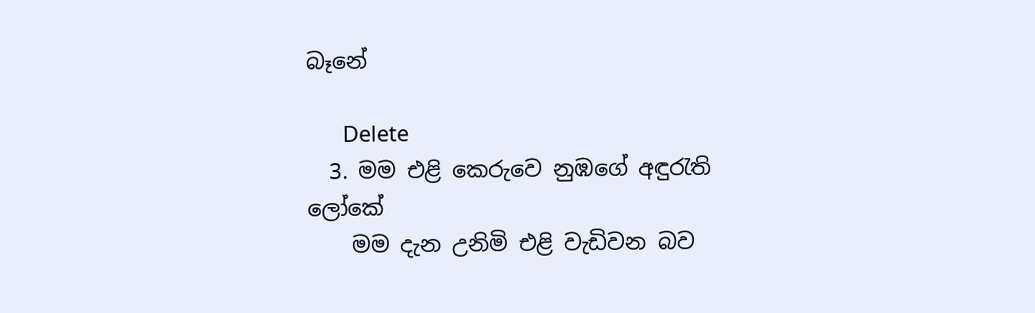බෑනේ

      Delete
  3. මම එළි කෙරුවෙ නුඹගේ අඳුරැති ලෝකේ
    මම දැන උනිමි එළි වැඩිවන බව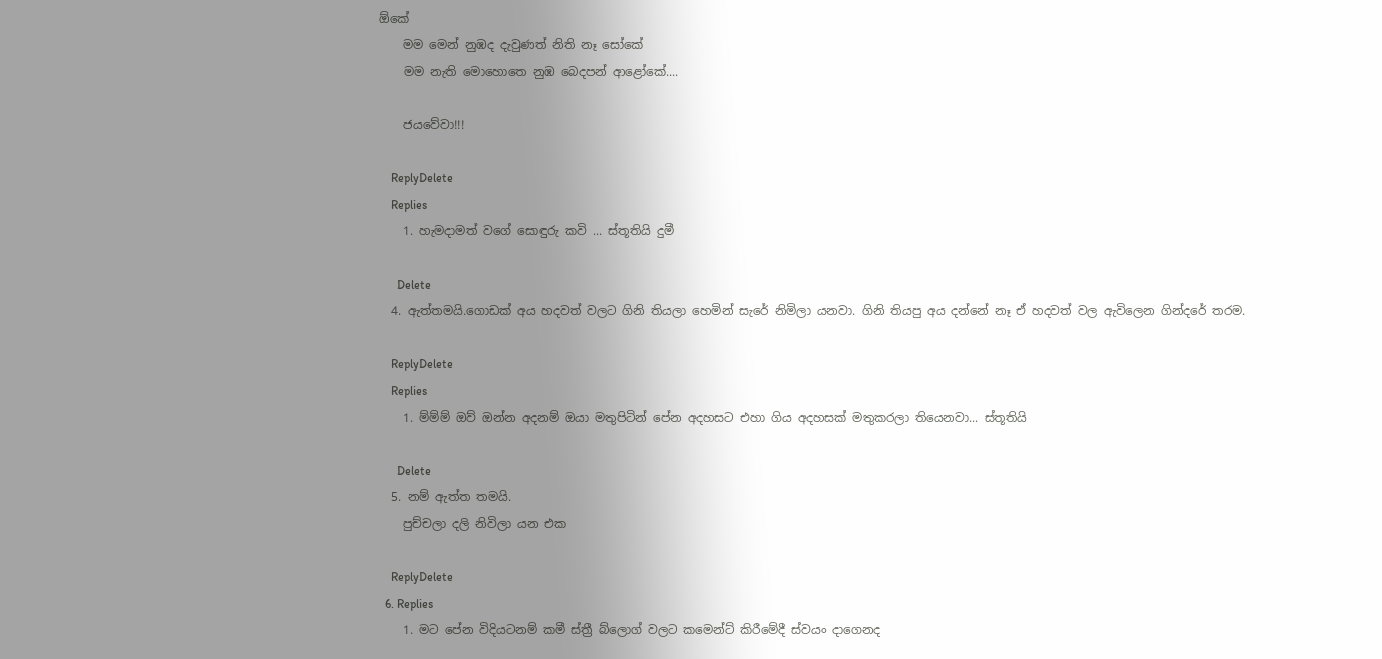ඕකේ
    මම මෙන් නුඹද දැවුණත් නිති නෑ සෝකේ
    මම නැති මොහොතෙ නුඹ බෙදපන් ආළෝකේ....

    ජයවේවා!!!

    ReplyDelete
    Replies
    1. හැමදාමත් වගේ සොඳුරු කවි ... ස්තූතියි දුමී

      Delete
  4. ඇත්තමයි.ගොඩක් අය හදවත් වලට ගිනි තියලා හෙමින් සැරේ නිමිලා යනවා. ගිනි තියපු අය දන්නේ නෑ ඒ හදවත් වල ඇවිලෙන ගින්දරේ තරම.

    ReplyDelete
    Replies
    1. ම්ම්ම් ඔව් ඔන්න අදනම් ඔයා මතුපිටින් පේන අදහසට එහා ගිය අදහසක් මතුකරලා තියෙනවා... ස්තූතියි

      Delete
  5. නම් ඇත්ත තමයි.
    පුච්චලා දලි නිවිලා යන එක

    ReplyDelete
  6. Replies
    1. මට පේන විදියටනම් කමී ස්ත්‍රී බ්ලොග් වලට කමෙන්ට් කිරීමේදී ස්වයං දාගෙනද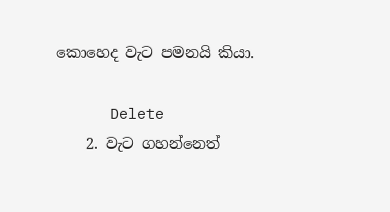කොහෙද වැට පමනයි කියා.

      Delete
    2. වැට ගහන්නෙත්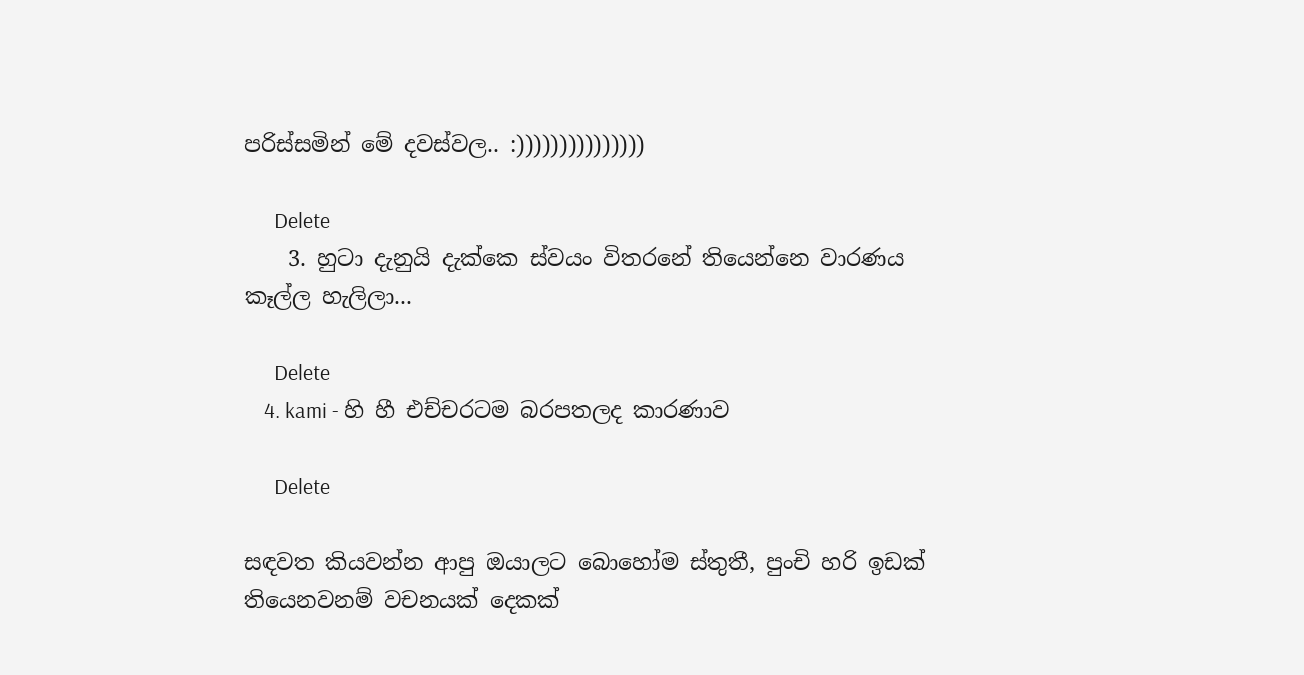පරිස්සමින් මේ දවස්වල.. :)))))))))))))))

      Delete
    3. හුටා දැනුයි දැක්කෙ ස්වයං විතරනේ තියෙන්නෙ වාරණය කෑල්ල හැලිලා...

      Delete
    4. kami - හි හී එච්චරටම බරපතලද කාරණාව

      Delete

සඳවත කියවන්න ආපු ඔයාලට බොහෝම ස්තුතී, පුංචි හරි ඉඩක් තියෙනවනම් වචනයක් දෙකක්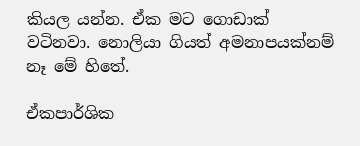කියල යන්න. ඒක මට ගොඩාක් වටිනවා. නොලියා ගියත් අමනාපයක්නම් නෑ මේ හිතේ.

ඒකපාර්ශික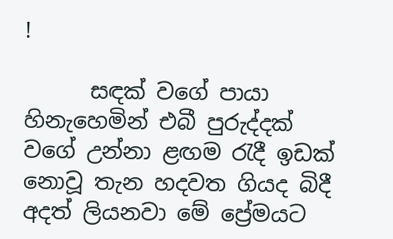!

      සඳක් වගේ පායා හිනැහෙමින් එබී පුරුද්දක් වගේ උන්නා ළඟම රැදී ඉඩක් නොවූ තැන හදවත ගියද බිදී අදත් ලියනවා මේ ප්‍රේමයට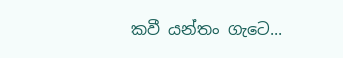කවී යන්තං ගැටෙ...